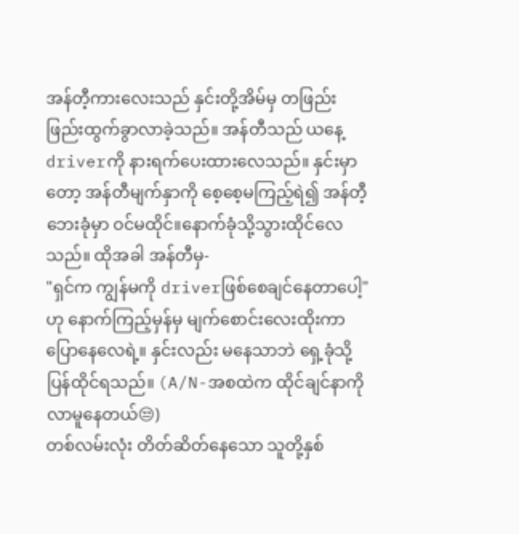အန်တီ့ကားလေးသည် နှင်းတို့အိမ်မှ တဖြည်းဖြည်းထွက်ခွာလာခဲ့သည်။ အန်တီသည် ယနေ့driverကို နားရက်ပေးထားလေသည်။ နှင်းမှာတော့ အန်တီမျက်နှာကို စေ့စေ့မကြည့်ရဲ၍ အန်တီ့ဘေးခုံမှာ ဝင်မထိုင်။နောက်ခုံသို့သွားထိုင်လေသည်။ ထိုအခါ အန်တီမှ-
"ရှင်က ကျွန်မကို driverဖြစ်စေချင်နေတာပေါ့"ဟု နောက်ကြည့်မှန်မှ မျက်စောင်းလေးထိုးကာ ပြောနေလေရဲ့။ နှင်းလည်း မနေသာဘဲ ရှေ့ခုံသို့ပြန်ထိုင်ရသည်။ (A/N-အစထဲက ထိုင်ချင်နာကို လာမူနေတယ်😒)
တစ်လမ်းလုံး တိတ်ဆိတ်နေသော သူတို့နှစ်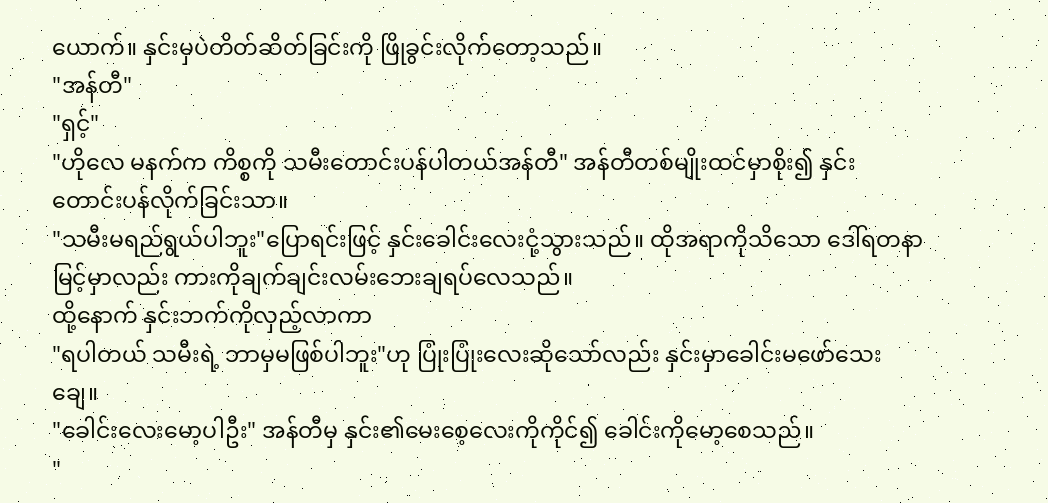ယောက်။ နှင်းမှပဲတိတ်ဆိတ်ခြင်းကို ဖြိုခွင်းလိုက်တော့သည်။
"အန်တီ"
"ရှင့်"
"ဟိုလေ မနက်က ကိစ္စကို သမီးတောင်းပန်ပါတယ်အန်တီ" အန်တီတစ်မျိုးထင်မှာစိုး၍ နှင်းတောင်းပန်လိုက်ခြင်းသာ။
"သမီးမရည်ရွယ်ပါဘူး"ပြောရင်းဖြင့် နှင်းခေါင်းလေးငုံ့သွားသည်။ ထိုအရာကိုသိသော ဒေါ်ရတနာမြင့်မှာလည်း ကားကိုချက်ချင်းလမ်းဘေးချရပ်လေသည်။
ထို့နောက် နှင်းဘက်ကိုလှည့်လာကာ
"ရပါတယ် သမီးရဲ့ ဘာမှမဖြစ်ပါဘူး"ဟု ပြုံးပြုံးလေးဆိုသော်လည်း နှင်းမှာခေါင်းမဖော်သေးချေ။
"ခေါင်းလေးမော့ပါဦး" အန်တီမှ နှင်း၏မေးစေ့လေးကိုကိုင်၍ ခေါင်းကိုမော့စေသည်။
"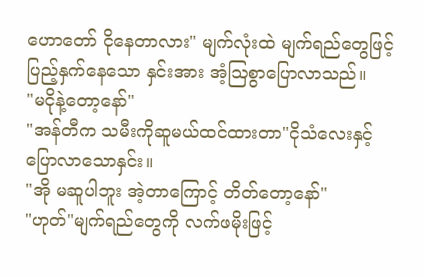ဟောတော် ငိုနေတာလား" မျက်လုံးထဲ မျက်ရည်တွေဖြင့်ပြည့်နှက်နေသော နှင်းအား အံ့ဩစွာပြောလာသည်။
"မငိုနဲ့တော့နော်"
"အန်တီက သမီးကိုဆူမယ်ထင်ထားတာ"ငိုသံလေးနှင့်ပြောလာသောနှင်း။
"အို မဆူပါဘူး အဲ့တာကြောင့် တိတ်တော့နော်"
"ဟုတ်"မျက်ရည်တွေကို လက်ဖမိုးဖြင့်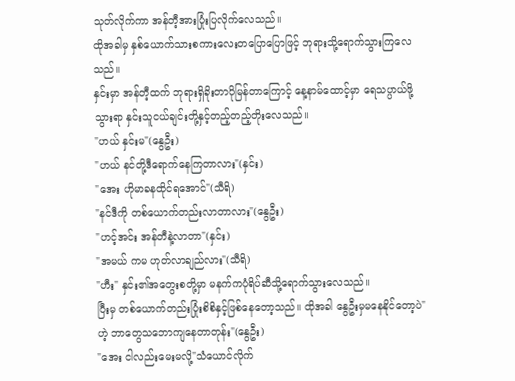သုတ်လိုက်ကာ အန်တီ့အားပြုံးပြလိုက်လေသည်။
ထိုအခါမှ နှစ်ယောက်သားစကားလေးတပြောပြောဖြင့် ဘုရားသို့ရောက်သွားကြလေသည်။
နှင်းမှာ အန်တီ့ထက် ဘုရားရှိခိုးတာပိုမြန်တာကြောင့် နေ့နာမ်ထောင့်မှာ ရေသပ္ပာယ်ဖို့သွားရာ နှင်းသူငယ်ချင်းတို့နှင့်တည့်တည့်တိုးလေသည်။
"ဟယ် နှင်းမ"(နွေဦး)
"ဟယ် နင်တို့ဒီရောက်နေကြတာလား"(နှင်း)
"အေး ဟိုမာခနထိုင်ရအောင်"(သီရိ)
"နင်ဒီကို တစ်ယောက်တည်းလာတာလား"(နွေဦး)
"ဟင့်အင်း အန်တီနဲ့လာတာ"(နှင်း)
"အမယ် ကမ ဟုတ်လာချည်လား"(သီရိ)
"ဟီး" နှင်း၏အတွေးစတို့မှာ မနက်ကပုံရိပ်ဆီသို့ရောက်သွားလေသည်။
ပြီးမှ တစ်ယောက်တည်းပြုံးစိစိနှင့်ဖြစ်နေတော့သည်။ ထိုအခါ နွေဦးမှမနေနိုင်တော့ပဲ"ဟဲ့ ဘာတွေသဘောကျနေတာတုန်း"(နွေဦး)
"အေး ငါလည်းမေးမလို့"သံယောင်လိုက်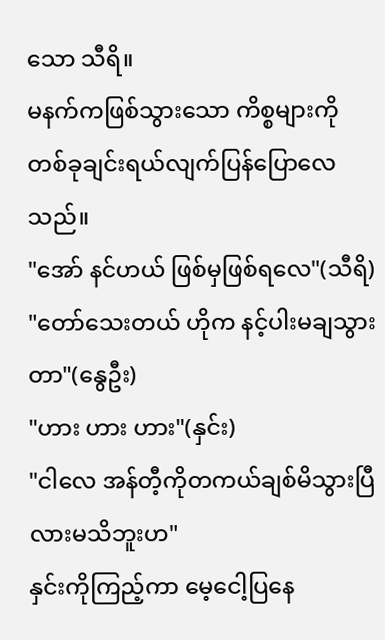သော သီရိ။
မနက်ကဖြစ်သွားသော ကိစ္စများကို တစ်ခုချင်းရယ်လျက်ပြန်ပြောလေသည်။
"အော် နင်ဟယ် ဖြစ်မှဖြစ်ရလေ"(သီရိ)
"တော်သေးတယ် ဟိုက နင့်ပါးမချသွားတာ"(နွေဦး)
"ဟား ဟား ဟား"(နှင်း)
"ငါလေ အန်တီ့ကိုတကယ်ချစ်မိသွားပြီလားမသိဘူးဟ"
နှင်းကိုကြည့်ကာ မေ့ငေါ့ပြနေ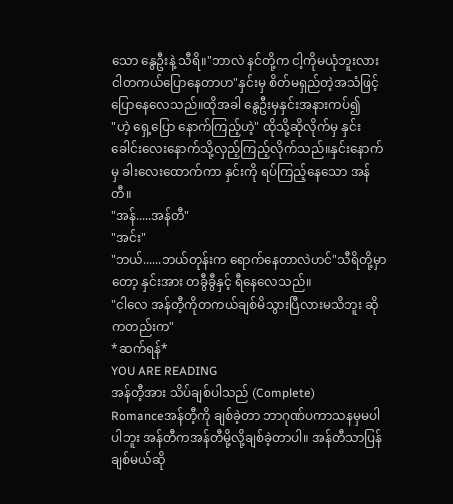သော နွေဦးနဲ့ သီရိ။"ဘာလဲ နင်တို့က ငါ့ကိုမယုံဘူးလား ငါတကယ်ပြောနေတာဟ"နှင်းမှ စိတ်မရှည်တဲ့အသံဖြင့်ပြောနေလေသည်။ထိုအခါ နွေဦးမှနှင်းအနားကပ်၍
"ဟဲ့ ရှေ့ပြော နောက်ကြည့်ဟဲ့" ထိုသို့ဆိုလိုက်မှ နှင်းခေါင်းလေးနောက်သို့လှည့်ကြည့်လိုက်သည်။နှင်းနောက်မှ ခါးလေးထောက်ကာ နှင်းကို ရပ်ကြည့်နေသော အန်တီ။
"အန်.....အန်တီ"
"အင်း"
"ဘယ်......ဘယ်တုန်းက ရောက်နေတာလဲဟင်"သီရိတို့မှာတော့ နှင်းအား တခွီခွီနှင့် ရီနေလေသည်။
"ငါလေ အန်တီ့ကိုတကယ်ချစ်မိသွားပြီလားမသိဘူး ဆိုကတည်းက"
*ဆက်ရန်*
YOU ARE READING
အန်တီ့အား သိပ်ချစ်ပါသည် (Complete)
Romanceအန်တီ့ကို ချစ်ခဲ့တာ ဘာဂုဏ်ပကာသနမှမပါပါဘူး အန်တီကအန်တီမို့လို့ချစ်ခဲ့တာပါ။ အန်တီသာပြန်ချစ်မယ်ဆို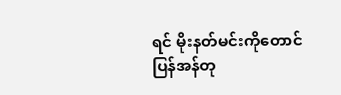ရင် မိုးနတ်မင်းကိုတောင် ပြန်အန်တု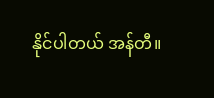နိုင်ပါတယ် အန်တီ။